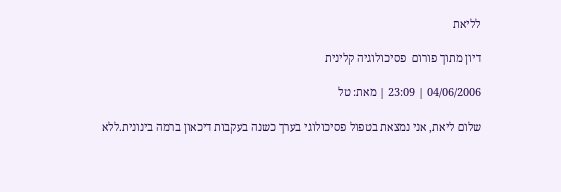לליאת

דיון מתוך פורום  פסיכולוגיה קלינית

04/06/2006 | 23:09 | מאת: טל

שלום ליאת, אני נמצאת בטפול פסיכולוגי בערך כשנה בעקבות דיכאון ברמה בינונית.ללא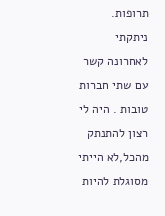תרופות. ניתקתי לאחרונה קשר עם שתי חברות טובות . היה לי רצון להתנתק מהכל,לא הייתי מסוגלת להיות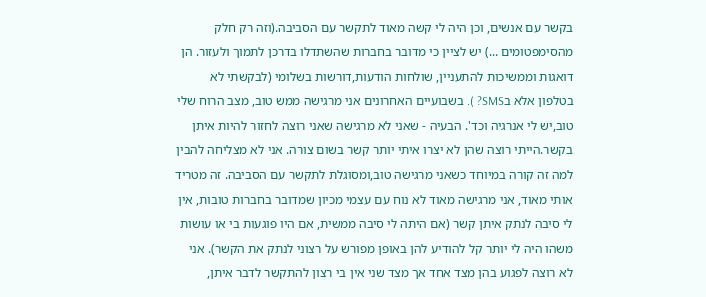בקשר עם אנשים, וכן היה לי קשה מאוד לתקשר עם הסביבה.(וזה רק חלק מהסימפטומים ...) יש לציין כי מדובר בחברות שהשתדלו בדרכן לתמוך ולעזור. הן דואגות וממשיכות להתעניין, שולחות הודעות,דורשות בשלומי (לבקשתי לא בטלפון אלא בSMS? ). בשבועיים האחרונים אני מרגישה ממש טוב, מצב הרוח שלי טוב,יש לי אנרגיה וכד'. הבעיה - שאני לא מרגישה שאני רוצה לחזור להיות איתן בקשר.הייתי רוצה שהן לא יצרו איתי יותר קשר בשום צורה. אני לא מצליחה להבין למה זה קורה במיוחד כשאני מרגישה טוב,ומסוגלת לתקשר עם הסביבה. זה מטריד אותי מאוד, אני מרגישה מאוד לא נוח עם עצמי מכיון שמדובר בחברות טובות, אין לי סיבה לנתק איתן קשר (אם היתה לי סיבה ממשית, אם היו פוגעות בי או עושות משהו היה לי יותר קל להודיע להן באופן מפורש על רצוני לנתק את הקשר). אני לא רוצה לפגוע בהן מצד אחד אך מצד שני אין בי רצון להתקשר לדבר איתן,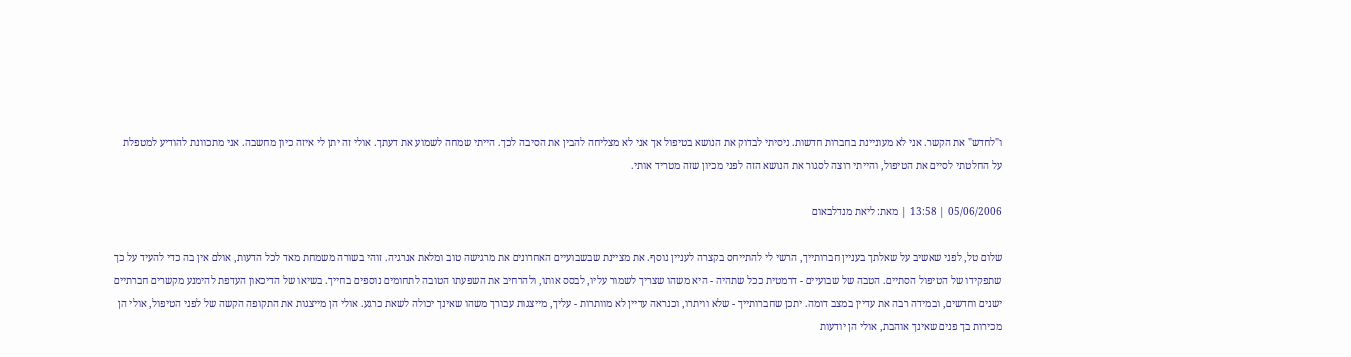ו"לחדש" את הקשר. אני לא מעוניינת בחברות חדשות. ניסיתי לבדוק את הנושא בטיפול אך אני לא מצליחה להבין את הסיבה לכך. הייתי שמחה לשמוע את דעתך. אולי זה יתן לי איזה כיון מחשבה. אני מתכוונת להודיע למטפלת על החלטתי לסיים את הטיפול, והייתי רוצה לסגור את הנושא הזה לפני מכיון שזה מטריד אותי.

05/06/2006 | 13:58 | מאת: ליאת מנדלבאום

שלום טל, לפני שאשיב על שאלתך בעניין חברותייך, הרשי לי להתייחס בקצרה לעניין נוסף. את מציינת שבשבועיים האחרונים את מרגישה טוב ומלאת אנרגיה. זוהי בשורה משמחת מאד לכל הדעות, אולם אין בה כדי להעיד על כך שתפקידו של הטיפול הסתיים. הטבה של שבועיים - דרמטית ככל שתהיה - היא משהו שצריך לשמור עליו, לבסס אותו, ולהרחיב את השפעתו הטובה לתחומים נוספים בחייך. בשיאו של הדיכאון העדפת להימנע מקשרים חברתיים ישנים וחדשים, ובמידה רבה את עדיין במצב דומה. יתכן שחברותייך - שלא וויתרו, וכנראה עדיין לא מוותרות - עליך, מייצגות עבורך משהו שאינך יכולה לשאת כרגע. אולי הן מייצגות את התקופה הקשה של לפני הטיפול, אולי הן מכירות בך פנים שאינך אוהבת, אולי הן יודעות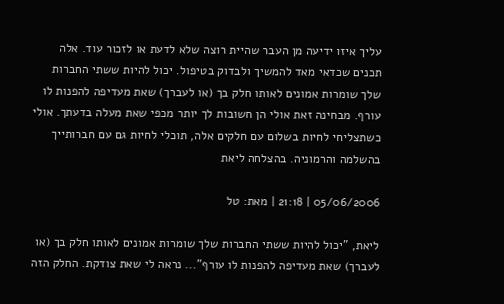עליך איזו ידיעה מן העבר שהיית רוצה שלא לדעת או לזכור עוד. אלה תכנים שכדאי מאד להמשיך ולבדוק בטיפול. יכול להיות ששתי החברות שלך שומרות אמונים לאותו חלק בך (או לעברך) שאת מעדיפה להפנות לו עורף. מבחינה זאת אולי הן חשובות לך יותר מכפי שאת מעלה בדעתך. אולי כשתצליחי לחיות בשלום עם חלקים אלה, תוכלי לחיות גם עם חברותייך בהשלמה והרמוניה. בהצלחה ליאת

05/06/2006 | 21:18 | מאת: טל

ליאת, "יכול להיות ששתי החברות שלך שומרות אמונים לאותו חלק בך (או לעברך) שאת מעדיפה להפנות לו עורף"... נראה לי שאת צודקת. החלק הזה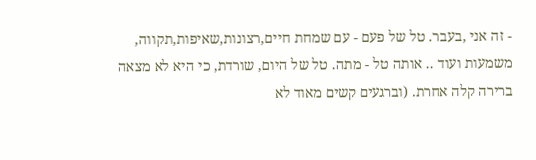- זה אני ,בעבר. טל של פעם - עם שמחת חיים,רצונות,שאיפות,תקווה, משמעות ועוד .. אותה טל - מתה. טל של היום, שורדת, כי היא לא מצאה ברירה קלה אחרת. (וברגעים קשים מאוד לא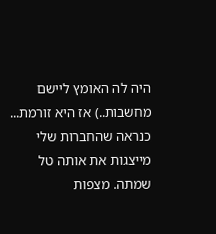היה לה האומץ ליישם מחשבות..) אז היא זורמת... כנראה שהחברות שלי מייצגות את אותה טל שמתה. מצפות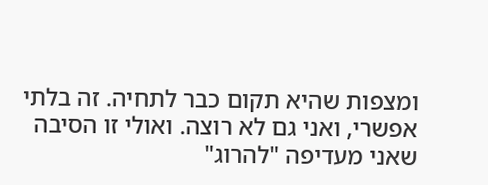ומצפות שהיא תקום כבר לתחיה. זה בלתי אפשרי, ואני גם לא רוצה. ואולי זו הסיבה שאני מעדיפה "להרוג"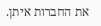את החברות איתן.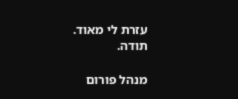עזרת לי מאוד. תודה.

מנהל פורום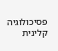פסיכולוגיה קלינית